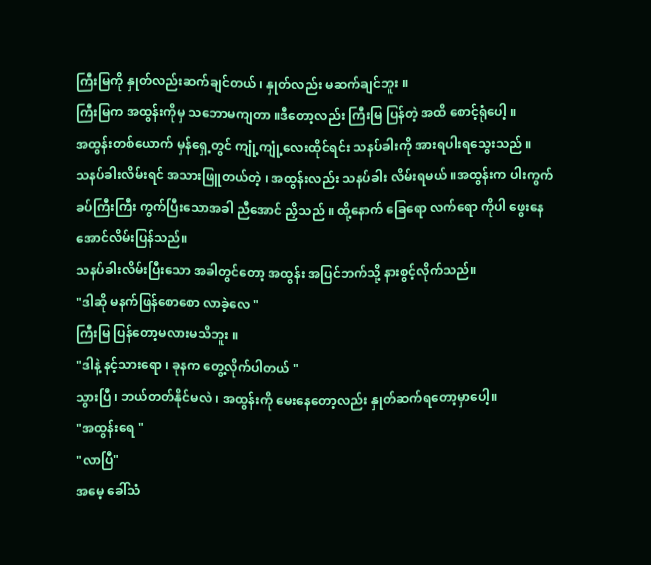ကြီးမြကို နှုတ်လည်းဆက်ချင်တယ် ၊ နှုတ်လည်း မဆက်ချင်ဘူး ။
ကြီးမြက အထွန်းကိုမှ သဘောမကျတာ ။ဒီတော့လည်း ကြီးမြ ပြန်တဲ့ အထိ စောင့်ရုံပေါ့ ။
အထွန်းတစ်ယောက် မှန်ရှေ့တွင် ကျုံ့ကျုံ့လေးထိုင်ရင်း သနပ်ခါးကို အားရပါးရသွေးသည် ။
သနပ်ခါးလိမ်းရင် အသားဖြူတယ်တဲ့ ၊ အထွန်းလည်း သနပ်ခါး လိမ်းရမယ် ။အထွန်းက ပါးကွက်ခပ်ကြီးကြီး ကွက်ပြီးသောအခါ ညီအောင် ညှိသည် ။ ထို့နောက် ခြေရော လက်ရော ကိုပါ ဖွေးနေအောင်လိမ်းပြန်သည်။
သနပ်ခါးလိမ်းပြီးသော အခါတွင်တော့ အထွန်း အပြင်ဘက်သို့ နားစွင့်လိုက်သည်။
"ဒါဆို မနက်ဖြန်စောစော လာခဲ့လေ "
ကြီးမြ ပြန်တော့မလားမသိဘူး ။
"ဒါနဲ့ နင့်သားရော ၊ ခုနက တွေ့လိုက်ပါတယ် "
သွားပြီ ၊ ဘယ်တတ်နိုင်မလဲ ၊ အထွန်းကို မေးနေတော့လည်း နှုတ်ဆက်ရတော့မှာပေါ့။
"အထွန်းရေ "
"လာပြီ"
အမေ့ ခေါ်သံ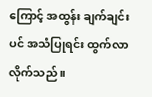ကြောင့် အထွန်း ချက်ချင်းပင် အသံပြုရင်း ထွက်လာလိုက်သည် ။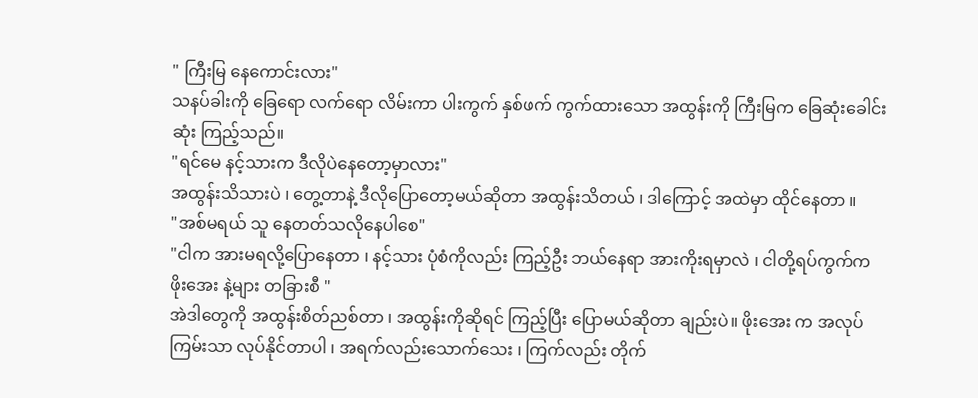" ကြီးမြ နေကောင်းလား"
သနပ်ခါးကို ခြေရော လက်ရော လိမ်းကာ ပါးကွက် နှစ်ဖက် ကွက်ထားသော အထွန်းကို ကြီးမြက ခြေဆုံးခေါင်းဆုံး ကြည့်သည်။
"ရင်မေ နင့်သားက ဒီလိုပဲနေတော့မှာလား"
အထွန်းသိသားပဲ ၊ တွေ့တာနဲ့ ဒီလိုပြောတော့မယ်ဆိုတာ အထွန်းသိတယ် ၊ ဒါကြောင့် အထဲမှာ ထိုင်နေတာ ။
"အစ်မရယ် သူ နေတတ်သလိုနေပါစေ"
"ငါက အားမရလို့ပြောနေတာ ၊ နင့်သား ပုံစံကိုလည်း ကြည့်ဦး ဘယ်နေရာ အားကိုးရမှာလဲ ၊ ငါတို့ရပ်ကွက်က ဖိုးအေး နဲ့များ တခြားစီ "
အဲဒါတွေကို အထွန်းစိတ်ညစ်တာ ၊ အထွန်းကိုဆိုရင် ကြည့်ပြီး ပြောမယ်ဆိုတာ ချည်းပဲ။ ဖိုးအေး က အလုပ်ကြမ်းသာ လုပ်နိုင်တာပါ ၊ အရက်လည်းသောက်သေး ၊ ကြက်လည်း တိုက်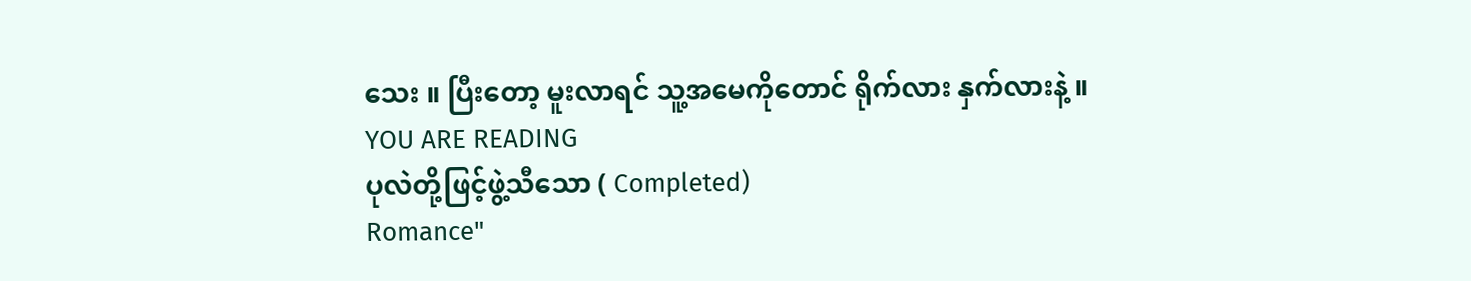သေး ။ ပြီးတော့ မူးလာရင် သူ့အမေကိုတောင် ရိုက်လား နှက်လားနဲ့ ။
YOU ARE READING
ပုလဲတို့ဖြင့်ဖွဲ့သီသော ( Completed)
Romance"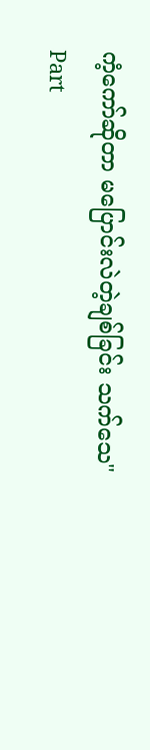ကံ့ကော်ဆိုတာ မပြောင်းလဲတဲ့ချစ်ခြင်း သက်သေ"
Part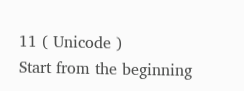11 ( Unicode )
Start from the beginning